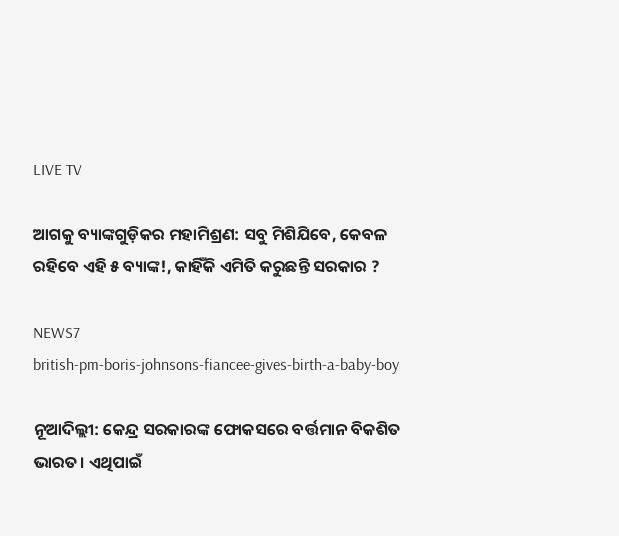LIVE TV

ଆଗକୁ ବ୍ୟାଙ୍କଗୁଡ଼ିକର ମହାମିଶ୍ରଣ: ସବୁ ମିଶିଯିବେ, କେବଳ ରହିବେ ଏହି ୫ ବ୍ୟାଙ୍କ!, କାହିଁକି ଏମିତି କରୁଛନ୍ତି ସରକାର ?

NEWS7
british-pm-boris-johnsons-fiancee-gives-birth-a-baby-boy

ନୂଆଦିଲ୍ଲୀ: କେନ୍ଦ୍ର ସରକାରଙ୍କ ଫୋକସରେ ବର୍ତ୍ତମାନ ବିକଶିତ ଭାରତ। ଏଥିପାଇଁ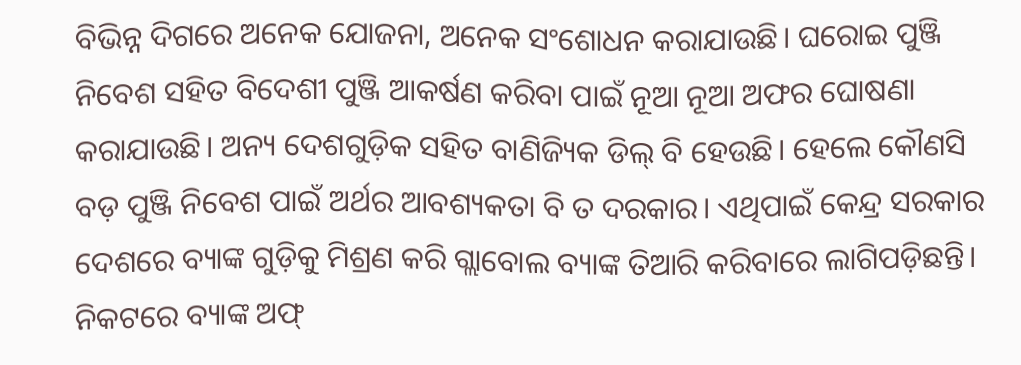ବିଭିନ୍ନ ଦିଗରେ ଅନେକ ଯୋଜନା, ଅନେକ ସଂଶୋଧନ କରାଯାଉଛି। ଘରୋଇ ପୁଞ୍ଜି ନିବେଶ ସହିତ ବିଦେଶୀ ପୁଞ୍ଜି ଆକର୍ଷଣ କରିବା ପାଇଁ ନୂଆ ନୂଆ ଅଫର ଘୋଷଣା କରାଯାଉଛି। ଅନ୍ୟ ଦେଶଗୁଡ଼ିକ ସହିତ ବାଣିଜ୍ୟିକ ଡିଲ୍ ବି ହେଉଛି। ହେଲେ କୌଣସି ବଡ଼ ପୁଞ୍ଜି ନିବେଶ ପାଇଁ ଅର୍ଥର ଆବଶ୍ୟକତା ବି ତ ଦରକାର। ଏଥିପାଇଁ କେନ୍ଦ୍ର ସରକାର ଦେଶରେ ବ୍ୟାଙ୍କ ଗୁଡ଼ିକୁ ମିଶ୍ରଣ କରି ଗ୍ଲାବୋଲ ବ୍ୟାଙ୍କ ତିଆରି କରିବାରେ ଲାଗିପଡ଼ିଛନ୍ତି। ନିକଟରେ ବ୍ୟାଙ୍କ ଅଫ୍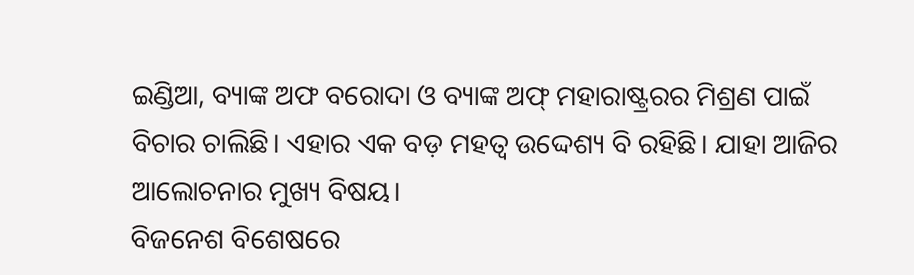ଇଣ୍ଡିଆ, ବ୍ୟାଙ୍କ ଅଫ ବରୋଦା ଓ ବ୍ୟାଙ୍କ ଅଫ୍ ମହାରାଷ୍ଟ୍ରରର ମିଶ୍ରଣ ପାଇଁ ବିଚାର ଚାଲିଛି। ଏହାର ଏକ ବଡ଼ ମହତ୍ୱ ଉଦ୍ଦେଶ୍ୟ ବି ରହିଛି। ଯାହା ଆଜିର ଆଲୋଚନାର ମୁଖ୍ୟ ବିଷୟ।
ବିଜନେଶ ବିଶେଷରେ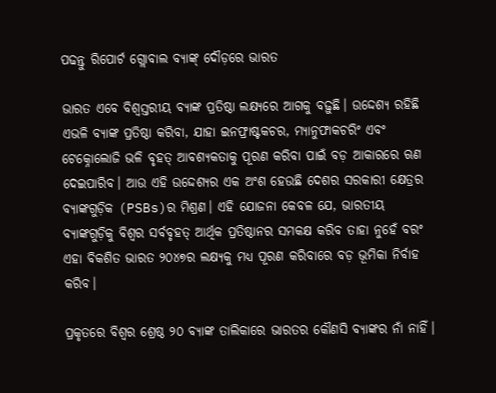ପଢନ୍ତୁ ରିପୋର୍ଟ ଗ୍ଲୋବାଲ ବ୍ୟାଙ୍କ୍ ଦୌଡ଼ରେ ଭାରତ

ଭାରତ ଏବେ ବିଶ୍ୱସ୍ତରୀୟ ବ୍ୟାଙ୍କ ପ୍ରତିଷ୍ଠା ଲକ୍ଷ୍ୟରେ ଆଗକୁ ବଢ଼ୁଛି। ଉଦ୍ଦେଶ୍ୟ ରହିଛି ଏଭଳି ବ୍ୟାଙ୍କ ପ୍ରତିଷ୍ଠା କରିବା, ଯାହା ଇନଫ୍ରାଷ୍ଟକଚର, ମ୍ୟାନୁଫାକଚରିଂ ଏବଂ ଟେକ୍ନୋଲୋଜି ଭଳି ବୃହତ୍ ଆବଶ୍ୟକତାକୁ ପୂରଣ କରିବା ପାଇଁ ବଡ଼ ଆକାରରେ ଋଣ ଦେଇପାରିବ। ଆଉ ଏହି ଉଦ୍ଦେଶ୍ୟର ଏକ ଅଂଶ ହେଉଛି ଦେଶର ସରକାରୀ କ୍ଷେତ୍ରର ବ୍ୟାଙ୍କଗୁଡ଼ିକ (PSBs)ର ମିଶ୍ରଣ। ଏହି ଯୋଜନା କେବଳ ଯେ, ଭାରତୀୟ ବ୍ୟାଙ୍କଗୁଡ଼ିକୁ ବିଶ୍ୱର ସର୍ବବୃହତ୍ ଆର୍ଥିକ ପ୍ରତିଷ୍ଠାନର ସମକକ୍ଷ କରିବ ତାହା ନୁହେଁ ବରଂ ଏହା ବିକଶିତ ଭାରତ ୨୦୪୭ର ଲକ୍ଷ୍ୟକୁ ମଧ୍ୟ ପୂରଣ କରିବାରେ ବଡ଼ ଭୂମିକା ନିର୍ବାହ କରିବ।

ପ୍ରକୃତରେ ବିଶ୍ୱର ଶ୍ରେଷ୍ଠ ୨୦ ବ୍ୟାଙ୍କ ତାଲିକାରେ ଭାରତର କୌଣସି ବ୍ୟାଙ୍କର ନାଁ ନାହିଁ।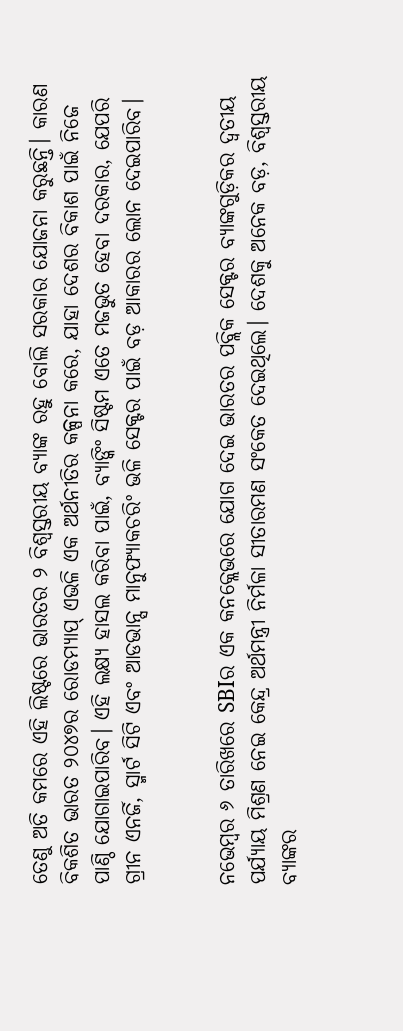ତେଣୁ ଅତି କମରେ ଏହି ଲିଷ୍ଟରେ ଭାରତର ୨ ବିଶ୍ୱସ୍ତରୀୟ ବ୍ୟାଙ୍କ ରହୁ ବୋଲି ସରକାର ଯୋଜନା କରୁଛନ୍ତି। କାରଣ ବିକଶିତ ଭାରତ ୨୦୪୭ର ରୋଡମ୍ୟାପ୍ ଏଭଳି ଏକ ଅର୍ଥନୀତିର କଳ୍ପନା କରେ, ଯାହା ଦେଶର ବିକାଶ ପାଇଁ ନିଜେ ପାଣ୍ଠି ଯୋଗାଇପାରିବ। ଏହି ଲକ୍ଷ୍ୟ ହାସଲ କରିବା ପାଇଁ, ବ୍ୟାଙ୍କିଂ ସିଷ୍ଟମ ଏତେ ମଜଭୁତ ହେବା ଦରକାର, ଯେପରି ଗ୍ରୀନ ଏନର୍ଜି, ସ୍ମାର୍ଟ ସିଟି ଏବଂ ଆଡଭାନ୍ସ ମାନୁଫ୍ୟାକଚରିଂ ଭଳି ସେକ୍ଟର ପାଇଁ ବଡ଼ ଆକାରର ଲୋନ ଦେଇପାରିବ।


ନଭେମ୍ବର ୬ ତାରିଖରେ SBIର ଏକ କନକ୍ଲେଭରେ ଯୋଗ ଦେଇ ଭାରତର ପବ୍ଲିକ ସେକ୍ଟର ବ୍ୟାଙ୍କଗୁଡ଼ିକର ଦ୍ୱତୀୟ ପର୍ଯ୍ୟାୟ ମିଶ୍ରଣ ନେଇ କେନ୍ଦ୍ର ଅର୍ଥମନ୍ତ୍ରୀ ନିର୍ମଳା ସୀତାରମଣ ସଂକେତ ଦେଇଥିଲେ। ଦେଶକୁ ଅନେକ ବଡ଼, ବିଶ୍ୱସ୍ତରୀୟ ବ୍ୟାଙ୍କର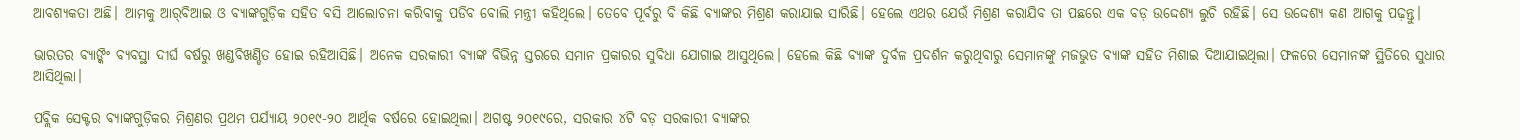ଆବଶ୍ୟକତା ଅଛି। ଆମକୁ ଆର୍‌ବିଆଇ ଓ ବ୍ୟାଙ୍କଗୁଡ଼ିକ ସହିତ ବସି ଆଲୋଚନା କରିବାକୁ ପଡିବ ବୋଲି ମନ୍ତ୍ରୀ କହିଥିଲେ। ତେବେ ପୂର୍ବରୁ ବି କିଛି ବ୍ୟାଙ୍କର ମିଶ୍ରଣ କରାଯାଇ ସାରିଛି। ହେଲେ ଏଥର ଯେଉଁ ମିଶ୍ରଣ କରାଯିବ ତା ପଛରେ ଏକ ବଡ଼ ଉଦ୍ଦେଶ୍ୟ ଲୁଚି ରହିଛି। ସେ ଉଦ୍ଦେଶ୍ୟ କଣ ଆଗକୁ ପଢ଼ନ୍ତୁ।

ଭାରତର ବ୍ୟାଙ୍କିଂ ବ୍ୟବସ୍ଥା ଦୀର୍ଘ ବର୍ଷରୁ ଖଣ୍ଡବିଖଣ୍ଡିତ ହୋଇ ରହିଆସିଛି। ଅନେକ ସରକାରୀ ବ୍ୟାଙ୍କ ବିଭିନ୍ନ ସ୍ତରରେ ସମାନ ପ୍ରକାରର ସୁବିଧା ଯୋଗାଇ ଆସୁଥିଲେ। ହେଲେ କିଛି ବ୍ୟାଙ୍କ ଦୁର୍ବଳ ପ୍ରଦର୍ଶନ କରୁଥିବାରୁ ସେମାନଙ୍କୁ ମଜଭୁତ ବ୍ୟାଙ୍କ ସହିତ ମିଶାଇ ଦିଆଯାଇଥିଲା। ଫଳରେ ସେମାନଙ୍କ ସ୍ଥିତିରେ ସୁଧାର ଆସିଥିଲା।

ପବ୍ଲିକ ସେକ୍ଟର ବ୍ୟାଙ୍କଗୁଡ଼ିକର ମିଶ୍ରଣର ପ୍ରଥମ ପର୍ଯ୍ୟାୟ ୨୦୧୯-୨୦ ଆର୍ଥିକ ବର୍ଷରେ ହୋଇଥିଲା। ଅଗଷ୍ଟ ୨୦୧୯ରେ, ସରକାର ୪ଟି ବଡ଼ ସରକାରୀ ବ୍ୟାଙ୍କର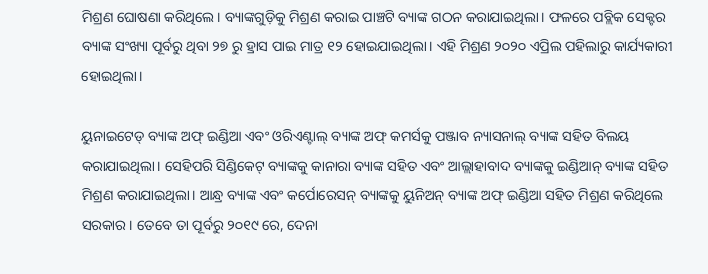ମିଶ୍ରଣ ଘୋଷଣା କରିଥିଲେ। ବ୍ୟାଙ୍କଗୁଡ଼ିକୁ ମିଶ୍ରଣ କରାଇ ପାଞ୍ଚଟି ବ୍ୟାଙ୍କ ଗଠନ କରାଯାଇଥିଲା। ଫଳରେ ପବ୍ଲିକ ସେକ୍ଟର ବ୍ୟାଙ୍କ ସଂଖ୍ୟା ପୂର୍ବରୁ ଥିବା ୨୭ ରୁ ହ୍ରାସ ପାଇ ମାତ୍ର ୧୨ ହୋଇଯାଇଥିଲା। ଏହି ମିଶ୍ରଣ ୨୦୨୦ ଏପ୍ରିଲ ପହିଲାରୁ କାର୍ଯ୍ୟକାରୀ ହୋଇଥିଲା।

ୟୁନାଇଟେଡ୍ ବ୍ୟାଙ୍କ ଅଫ୍ ଇଣ୍ଡିଆ ଏବଂ ଓରିଏଣ୍ଟାଲ୍ ବ୍ୟାଙ୍କ ଅଫ୍ କମର୍ସକୁ ପଞ୍ଜାବ ନ୍ୟାସନାଲ୍ ବ୍ୟାଙ୍କ ସହିତ ବିଲୟ କରାଯାଇଥିଲା। ସେହିପରି ସିଣ୍ଡିକେଟ୍ ବ୍ୟାଙ୍କକୁ କାନାରା ବ୍ୟାଙ୍କ ସହିତ ଏବଂ ଆଲ୍ଲାହାବାଦ ବ୍ୟାଙ୍କକୁ ଇଣ୍ଡିଆନ୍ ବ୍ୟାଙ୍କ ସହିତ ମିଶ୍ରଣ କରାଯାଇଥିଲା। ଆନ୍ଧ୍ର ବ୍ୟାଙ୍କ ଏବଂ କର୍ପୋରେସନ୍ ବ୍ୟାଙ୍କକୁ ୟୁନିଅନ୍ ବ୍ୟାଙ୍କ ଅଫ୍ ଇଣ୍ଡିଆ ସହିତ ମିଶ୍ରଣ କରିଥିଲେ ସରକାର। ତେବେ ତା ପୂର୍ବରୁ ୨୦୧୯ ରେ, ଦେନା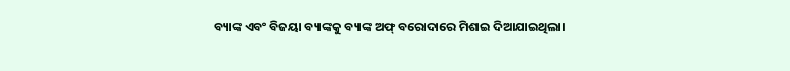ବ୍ୟାଙ୍କ ଏବଂ ବିଜୟା ବ୍ୟାଙ୍କକୁ ବ୍ୟାଙ୍କ ଅଫ୍ ବରୋଦାରେ ମିଶାଇ ଦିଆଯାଇଥିଲା।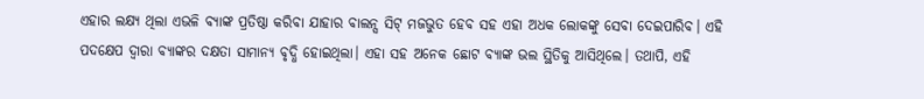ଏହାର ଲକ୍ଷ୍ୟ ଥିଲା ଏଭଳି ବ୍ୟାଙ୍କ ପ୍ରତିଷ୍ଠା କରିବା ଯାହାର ବାଲନ୍ସ ସିଟ୍ ମଜଭୁତ ହେବ ସହ ଏହା ଅଧକ ଲୋକଙ୍କୁ ସେବା ଦେଇପାରିବ। ଏହି ପଦକ୍ଷେପ ଦ୍ବାରା ବ୍ୟାଙ୍କର ଦକ୍ଷତା ସାମାନ୍ୟ ବୃଦ୍ଧି ହୋଇଥିଲା। ଏହା ସହ ଅନେକ ଛୋଟ ବ୍ୟାଙ୍କ ଭଲ ସ୍ଥିତିକୁ ଆସିଥିଲେ। ତଥାପି, ଏହି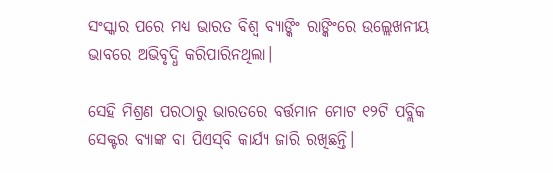ସଂସ୍କାର ପରେ ମଧ୍ୟ ଭାରତ ବିଶ୍ୱ ବ୍ୟାଙ୍କିଂ ରାଙ୍କିଂରେ ଉଲ୍ଲେଖନୀୟ ଭାବରେ ଅଭିବୃଦ୍ଧି କରିପାରିନଥିଲା।

ସେହି ମିଶ୍ରଣ ପରଠାରୁ ଭାରତରେ ବର୍ତ୍ତମାନ ମୋଟ ୧୨ଟି ପବ୍ଲିକ ସେକ୍ଟର ବ୍ୟାଙ୍କ ବା ପିଏସ୍‌ବି କାର୍ଯ୍ୟ ଜାରି ରଖିଛନ୍ତି।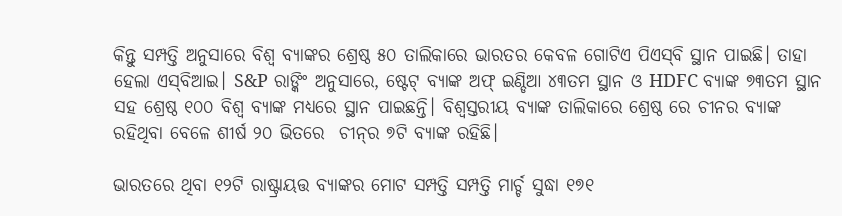କିନ୍ତୁ ସମ୍ପତ୍ତି ଅନୁସାରେ ବିଶ୍ୱ ବ୍ୟାଙ୍କର ଶ୍ରେଷ୍ଠ ୫୦ ତାଲିକାରେ ଭାରତର କେବଳ ଗୋଟିଏ ପିଏସ୍‌ବି ସ୍ଥାନ ପାଇଛି। ତାହା ହେଲା ଏସ୍‌ବିଆଇ। S&P ରାଙ୍କିଂ ଅନୁସାରେ, ଷ୍ଟେଟ୍ ବ୍ୟାଙ୍କ ଅଫ୍ ଇଣ୍ଡିଆ ୪୩ତମ ସ୍ଥାନ ଓ HDFC ବ୍ୟାଙ୍କ ୭୩ତମ ସ୍ଥାନ ସହ ଶ୍ରେଷ୍ଠ ୧୦୦ ବିଶ୍ୱ ବ୍ୟାଙ୍କ ମଧ୍ୟରେ ସ୍ଥାନ ପାଇଛନ୍ତି। ବିଶ୍ୱସ୍ତରୀୟ ବ୍ୟାଙ୍କ ତାଲିକାରେ ଶ୍ରେଷ୍ଠ ରେ ଚୀନର ବ୍ୟାଙ୍କ ରହିଥିବା ବେଳେ ଶୀର୍ଷ ୨୦ ଭିତରେ  ଚୀନ୍‌ର ୭ଟି ବ୍ୟାଙ୍କ ରହିଛି।

ଭାରତରେ ଥିବା ୧୨ଟି ରାଷ୍ଟ୍ରାୟତ୍ତ ବ୍ୟାଙ୍କର ମୋଟ ସମ୍ପତ୍ତି ସମ୍ପତ୍ତି ମାର୍ଚ୍ଚ ସୁଦ୍ଧା ୧୭୧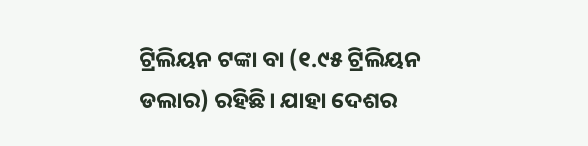ଟ୍ରିଲିୟନ ଟଙ୍କା ବା (୧.୯୫ ଟ୍ରିଲିୟନ ଡଲାର) ରହିଛି। ଯାହା ଦେଶର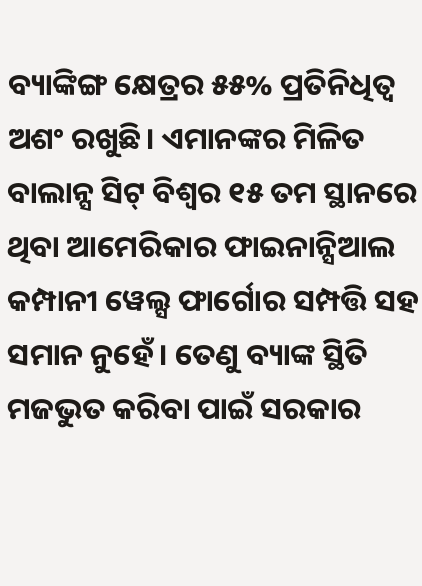ବ୍ୟାଙ୍କିଙ୍ଗ କ୍ଷେତ୍ରର ୫୫% ପ୍ରତିନିଧିତ୍ୱ ଅଶଂ ରଖୁଛି। ଏମାନଙ୍କର ମିଳିତ ବାଲାନ୍ସ ସିଟ୍ ବିଶ୍ୱର ୧୫ ତମ ସ୍ଥାନରେ ଥିବା ଆମେରିକାର ଫାଇନାନ୍ସିଆଲ କମ୍ପାନୀ ୱେଲ୍ସ ଫାର୍ଗୋର ସମ୍ପତ୍ତି ସହ ସମାନ ନୁହେଁ। ତେଣୁ ବ୍ୟାଙ୍କ ସ୍ଥିତି ମଜଭୁତ କରିବା ପାଇଁ ସରକାର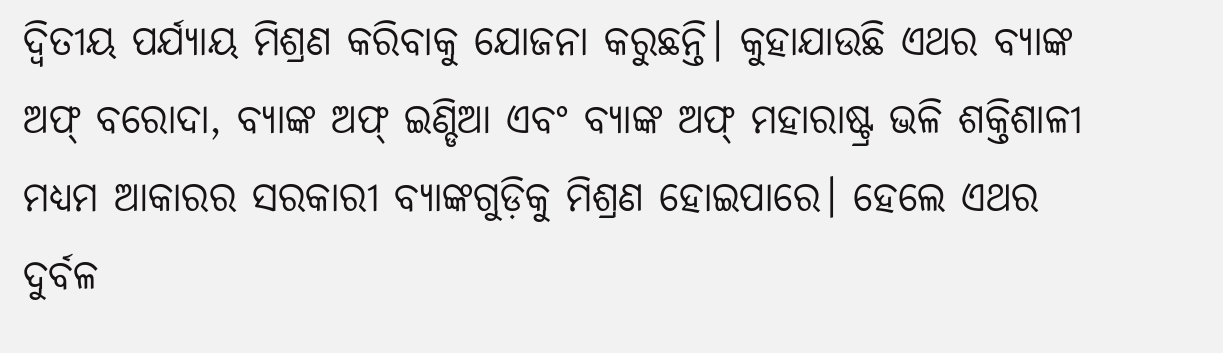ଦ୍ୱିତୀୟ ପର୍ଯ୍ୟାୟ ମିଶ୍ରଣ କରିବାକୁ ଯୋଜନା କରୁଛନ୍ତି। କୁହାଯାଉଛି ଏଥର ବ୍ୟାଙ୍କ ଅଫ୍ ବରୋଦା, ବ୍ୟାଙ୍କ ଅଫ୍ ଇଣ୍ଡିଆ ଏବଂ ବ୍ୟାଙ୍କ ଅଫ୍ ମହାରାଷ୍ଟ୍ର ଭଳି ଶକ୍ତିଶାଳୀ ମଧ୍ୟମ ଆକାରର ସରକାରୀ ବ୍ୟାଙ୍କଗୁଡ଼ିକୁ ମିଶ୍ରଣ ହୋଇପାରେ। ହେଲେ ଏଥର ଦୁର୍ବଳ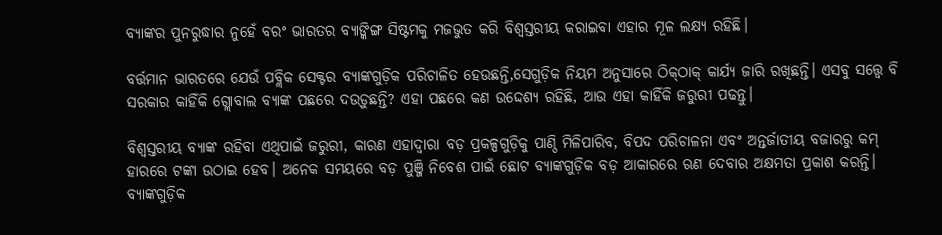ବ୍ୟାଙ୍କର ପୁନରୁଦ୍ଧାର ନୁହେଁ ବରଂ ଭାରତର ବ୍ୟାଙ୍କିଙ୍ଗ ସିଷ୍ଟମକୁ ମଜଭୁତ କରି ବିଶ୍ୱସ୍ତରୀୟ କରାଇବା ଏହାର ମୂଳ ଲକ୍ଷ୍ୟ ରହିଛି।

ବର୍ତ୍ତମାନ ଭାରତରେ ଯେଉଁ ପବ୍ଲିକ ସେକ୍ଟର ବ୍ୟାଙ୍କଗୁଡ଼ିକ ପରିଚାଳିତ ହେଉଛନ୍ତି,ସେଗୁଡ଼ିକ ନିୟମ ଅନୁସାରେ ଠିକ୍‌ଠାକ୍ କାର୍ଯ୍ୟ ଜାରି ରଖିଛନ୍ତି। ଏସବୁ ସତ୍ତ୍ୱେ ବି ସରକାର କାହିଁକି ଗ୍ଲୋବାଲ ବ୍ୟାଙ୍କ ପଛରେ ଦଉଡ଼ୁଛନ୍ତି? ଏହା ପଛରେ କଣ ଉଦ୍ଦେଶ୍ୟ ରହିଛି, ଆଉ ଏହା କାହିଁକି ଜରୁରୀ ପଢନ୍ତୁ।

ବିଶ୍ୱସ୍ତରୀୟ ବ୍ୟାଙ୍କ ରହିବା ଏଥିପାଇଁ ଜରୁରୀ, କାରଣ ଏହାଦ୍ୱାରା ବଡ଼ ପ୍ରକଳ୍ପଗୁଡ଼ିକୁ ପାଣ୍ଠି ମିଳିପାରିବ, ବିପଦ ପରିଚାଳନା ଏବଂ ଅନ୍ତର୍ଜାତୀୟ ବଜାରରୁ କମ୍ ହାରରେ ଟଙ୍କା ଉଠାଇ ହେବ। ଅନେକ ସମୟରେ ବଡ଼ ପୁଞ୍ଜି ନିବେଶ ପାଇଁ ଛୋଟ ବ୍ୟାଙ୍କଗୁଡ଼ିକ ବଡ଼ ଆକାରରେ ଋଣ ଦେବାର ଅକ୍ଷମତା ପ୍ରକାଶ କରନ୍ତି। ବ୍ୟାଙ୍କଗୁଡ଼ିକ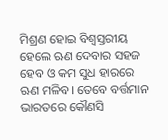ମିଶ୍ରଣ ହୋଇ ବିଶ୍ୱସ୍ତରୀୟ ହେଲେ ଋଣ ଦେବାର ସହଜ ହେବ ଓ କମ ସୁଧ ହାରରେ ଋଣ ମଳିବ। ତେବେ ବର୍ତ୍ତମାନ ଭାରତରେ କୌଣସି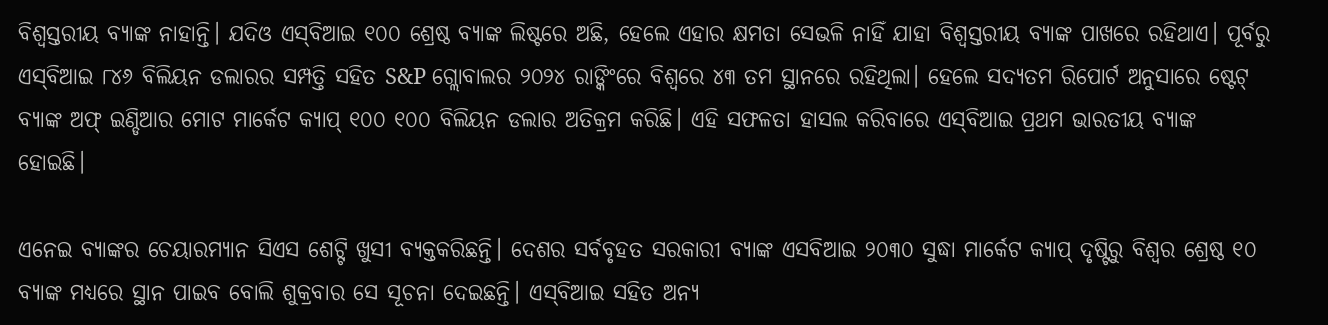ବିଶ୍ୱସ୍ତରୀୟ ବ୍ୟାଙ୍କ ନାହାନ୍ତି। ଯଦିଓ ଏସ୍‌ବିଆଇ ୧୦୦ ଶ୍ରେଷ୍ଠ ବ୍ୟାଙ୍କ ଲିଷ୍ଟରେ ଅଛି, ହେଲେ ଏହାର କ୍ଷମତା ସେଭଳି ନାହିଁ ଯାହା ବିଶ୍ୱସ୍ତରୀୟ ବ୍ୟାଙ୍କ ପାଖରେ ରହିଥାଏ। ପୂର୍ବରୁ ଏସ୍‌ବିଆଇ ୮୪୬ ବିଲିୟନ ଡଲାରର ସମ୍ପତ୍ତି ସହିତ S&P ଗ୍ଲୋବାଲର ୨୦୨୪ ରାଙ୍କିଂରେ ବିଶ୍ୱରେ ୪୩ ତମ ସ୍ଥାନରେ ରହିଥିଲା। ହେଲେ ସଦ୍ୟତମ ରିପୋର୍ଟ ଅନୁସାରେ ଷ୍ଟେଟ୍‌ ବ୍ୟାଙ୍କ ଅଫ୍ ଇଣ୍ଡିଆର ମୋଟ ମାର୍କେଟ କ୍ୟାପ୍‌ ୧୦୦ ୧୦୦ ବିଲିୟନ ଡଲାର ଅତିକ୍ରମ କରିଛି। ଏହି ସଫଳତା ହାସଲ କରିବାରେ ଏସ୍‌ବିଆଇ ପ୍ରଥମ ଭାରତୀୟ ବ୍ୟାଙ୍କ ହୋଇଛି।

ଏନେଇ ବ୍ୟାଙ୍କର ଚେୟାରମ୍ୟାନ ସିଏସ ଶେଟ୍ଟି ଖୁସୀ ବ୍ୟକ୍ତକରିଛନ୍ତି। ଦେଶର ସର୍ବବୃହତ ସରକାରୀ ବ୍ୟାଙ୍କ ଏସବିଆଇ ୨୦୩୦ ସୁଦ୍ଧା ମାର୍କେଟ କ୍ୟାପ୍‌ ଦୃଷ୍ଟିରୁ ବିଶ୍ୱର ଶ୍ରେଷ୍ଠ ୧୦ ବ୍ୟାଙ୍କ ମଧ୍ୟରେ ସ୍ଥାନ ପାଇବ ବୋଲି ଶୁକ୍ରବାର ସେ ସୂଚନା ଦେଇଛନ୍ତି। ଏସ୍‌ବିଆଇ ସହିତ ଅନ୍ୟ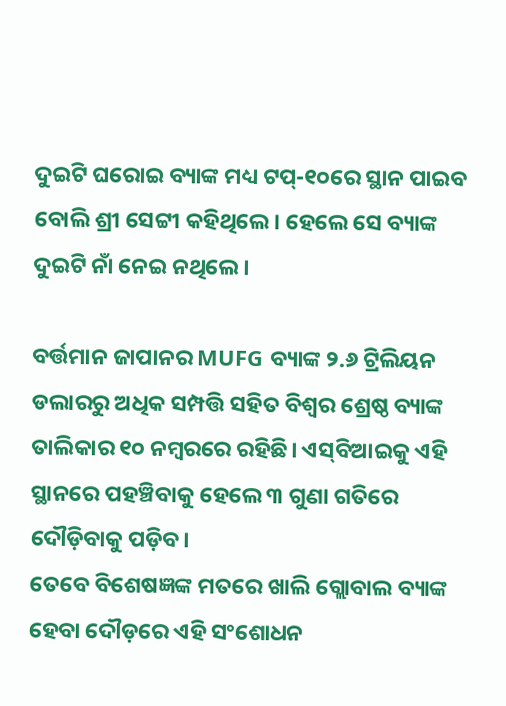ଦୁଇଟି ଘରୋଇ ବ୍ୟାଙ୍କ ମଧ୍ୟ ଟପ୍‌-୧୦ରେ ସ୍ଥାନ ପାଇବ ବୋଲି ଶ୍ରୀ ସେଟ୍ଟୀ କହିଥିଲେ। ହେଲେ ସେ ବ୍ୟାଙ୍କ ଦୁଇଟି ନାଁ ନେଇ ନଥିଲେ।

ବର୍ତ୍ତମାନ ଜାପାନର MUFG ବ୍ୟାଙ୍କ ୨.୬ ଟ୍ରିଲିୟନ ଡଲାରରୁ ଅଧିକ ସମ୍ପତ୍ତି ସହିତ ବିଶ୍ୱର ଶ୍ରେଷ୍ଠ ବ୍ୟାଙ୍କ ତାଲିକାର ୧୦ ନମ୍ବରରେ ରହିଛି। ଏସ୍‌ବିଆଇକୁ ଏହି ସ୍ଥାନରେ ପହଞ୍ଚିବାକୁ ହେଲେ ୩ ଗୁଣା ଗତିରେ ଦୌଡ଼ିବାକୁ ପଡ଼ିବ।
ତେବେ ବିଶେଷଜ୍ଞଙ୍କ ମତରେ ଖାଲି ଗ୍ଲୋବାଲ ବ୍ୟାଙ୍କ ହେବା ଦୌଡ଼ରେ ଏହି ସଂଶୋଧନ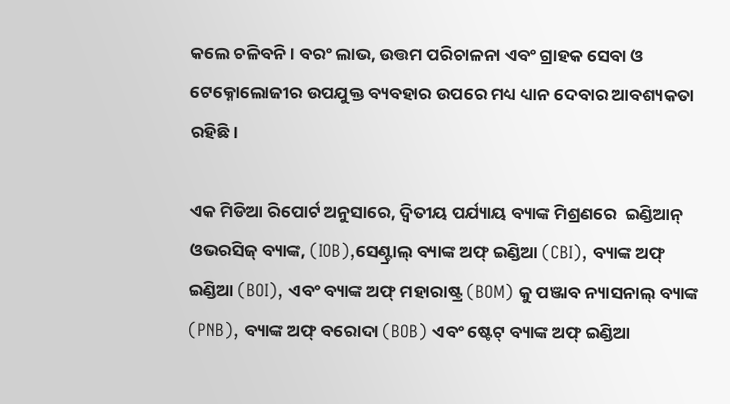କଲେ ଚଳିବନି। ବରଂ ଲାଭ, ଉତ୍ତମ ପରିଚାଳନା ଏବଂ ଗ୍ରାହକ ସେବା ଓ ଟେକ୍ନୋଲୋଜୀର ଉପଯୁକ୍ତ ବ୍ୟବହାର ଉପରେ ମଧ୍ୟ ଧ୍ୟାନ ଦେବାର ଆବଶ୍ୟକତା ରହିଛି।

ଏକ ମିଡିଆ ରିପୋର୍ଟ ଅନୁସାରେ, ଦ୍ୱିତୀୟ ପର୍ଯ୍ୟାୟ ବ୍ୟାଙ୍କ ମିଶ୍ରଣରେ  ଇଣ୍ଡିଆନ୍ ଓଭରସିଜ୍ ବ୍ୟାଙ୍କ, (IOB),ସେଣ୍ଟ୍ରାଲ୍ ବ୍ୟାଙ୍କ ଅଫ୍ ଇଣ୍ଡିଆ (CBI), ବ୍ୟାଙ୍କ ଅଫ୍ ଇଣ୍ଡିଆ (BOI), ଏବଂ ବ୍ୟାଙ୍କ ଅଫ୍ ମହାରାଷ୍ଟ୍ର (BOM) କୁ ପଞ୍ଜାବ ନ୍ୟାସନାଲ୍ ବ୍ୟାଙ୍କ (PNB), ବ୍ୟାଙ୍କ ଅଫ୍ ବରୋଦା (BOB) ଏବଂ ଷ୍ଟେଟ୍ ବ୍ୟାଙ୍କ ଅଫ୍ ଇଣ୍ଡିଆ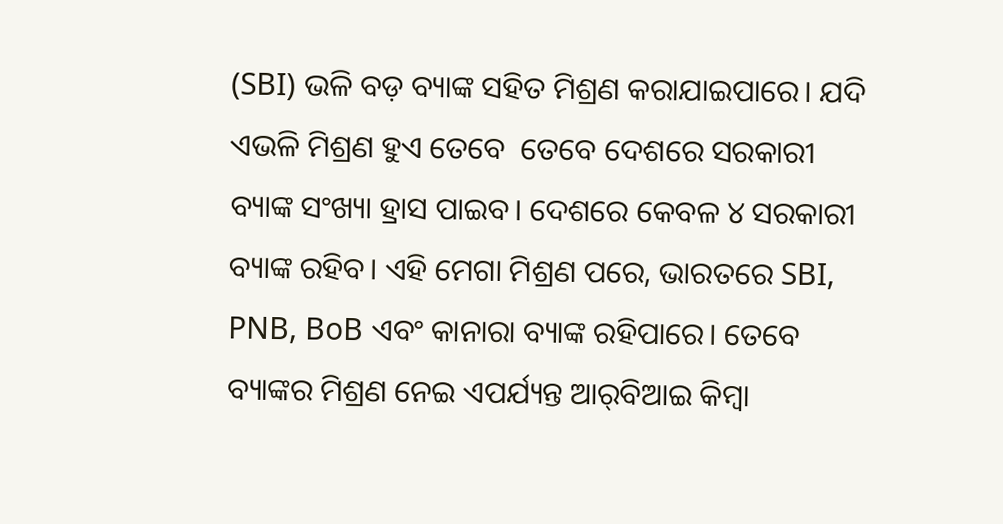(SBI) ଭଳି ବଡ଼ ବ୍ୟାଙ୍କ ସହିତ ମିଶ୍ରଣ କରାଯାଇପାରେ। ଯଦି ଏଭଳି ମିଶ୍ରଣ ହୁଏ ତେବେ  ତେବେ ଦେଶରେ ସରକାରୀ ବ୍ୟାଙ୍କ ସଂଖ୍ୟା ହ୍ରାସ ପାଇବ। ଦେଶରେ କେବଳ ୪ ସରକାରୀ ବ୍ୟାଙ୍କ ରହିବ। ଏହି ମେଗା ମିଶ୍ରଣ ପରେ, ଭାରତରେ SBI, PNB, BoB ଏବଂ କାନାରା ବ୍ୟାଙ୍କ ରହିପାରେ। ତେବେ ବ୍ୟାଙ୍କର ମିଶ୍ରଣ ନେଇ ଏପର୍ଯ୍ୟନ୍ତ ଆର୍‌ବିଆଇ କିମ୍ବା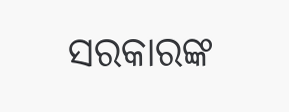ସରକାରଙ୍କ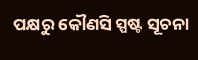ପକ୍ଷରୁ କୌଣସି ସ୍ପଷ୍ଟ ସୂଚନା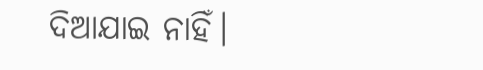ଦିଆଯାଇ ନାହିଁ।